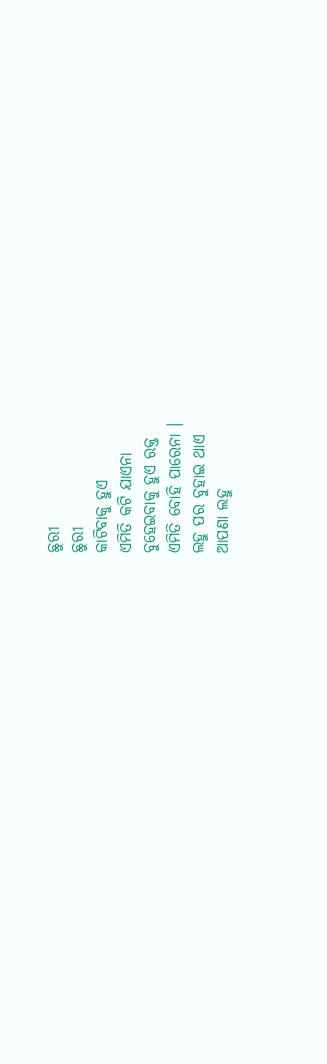ଛୁରୀ
ଛୁରୀ
କାଟିବାକୁ ହୁଏ
ଏମିତି କଟି ଯାଏନା
ବୁହେଇବାକୁ ହୁଏ ରକ୍ତ
ଏମିତି ବୋହି ପାରେନା ।
ଲହୁ ପର ବୁହାଇ ଥାଏ
ଆପଣା ଲହୁ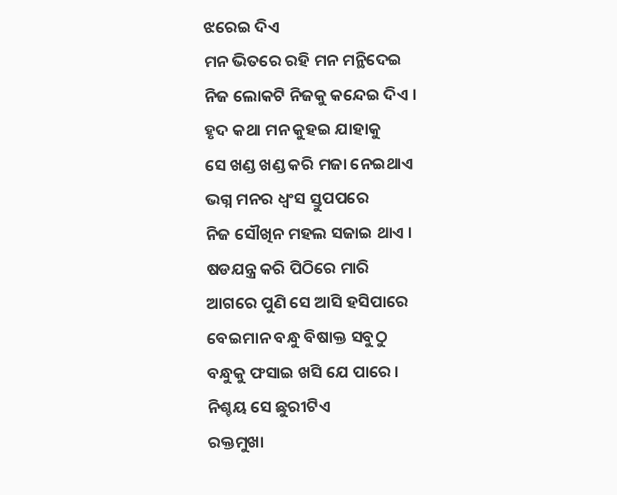ଝରେଇ ଦିଏ
ମନ ଭିତରେ ରହି ମନ ମନ୍ଥିଦେଇ
ନିଜ ଲୋକଟି ନିଜକୁ କନ୍ଦେଇ ଦିଏ ।
ହୃଦ କଥା ମନ କୁହଇ ଯାହାକୁ
ସେ ଖଣ୍ଡ ଖଣ୍ଡ କରି ମଜା ନେଇଥାଏ
ଭଗ୍ନ ମନର ଧ୍ଵଂସ ସ୍ତୁପପରେ
ନିଜ ସୌଖିନ ମହଲ ସଜାଇ ଥାଏ ।
ଷଡଯନ୍ତ୍ର କରି ପିଠିରେ ମାରି
ଆଗରେ ପୁଣି ସେ ଆସି ହସିପାରେ
ବେଇମାନ ବନ୍ଧୁ ବିଷାକ୍ତ ସବୁଠୁ
ବନ୍ଧୁକୁ ଫସାଇ ଖସି ଯେ ପାରେ ।
ନିଶ୍ଚୟ ସେ ଛୁରୀଟିଏ
ରକ୍ତମୁଖା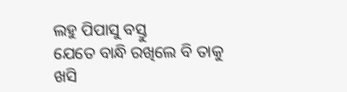ଲହୁ ପିପାସୁ ବସ୍ତୁ
ଯେତେ ବାନ୍ଧି ରଖିଲେ ବି ତାକୁ
ଖସି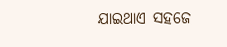ଯାଇଥାଏ ସହଜେ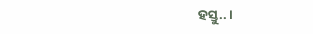ହସ୍ତୁ.. ।